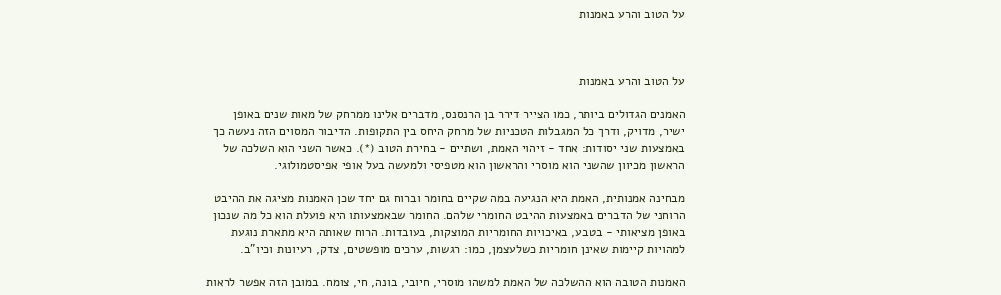על הטוב והרע באמנות



על הטוב והרע באמנות

האמנים הגדולים ביותר, כמו הצייר דירר בן הרנסנס, מדברים אלינו ממרחק של מאות שנים באופן ישיר, מדויק, ודרך כל המגבלות הטכניות של מרחק היחס בין התקופות. הדיבור המסוים הזה נעשה כך באמצעות שני יסודות: אחד - זיהוי האמת, ושתיים - בחירת הטוב (*). כאשר השני הוא השלכה של הראשון מכיוון שהשני הוא מוסרי והראשון הוא מטפיסי ולמעשה בעל אופי אפיסטמולוגי.

מבחינה אמנותית, האמת היא הנגיעה במה שקיים בחומר וברוח גם יחד שכן האמנות מציגה את ההיבט הרוחני של הדברים באמצעות ההיבט החומרי שלהם. החומר שבאמצעותו היא פועלת הוא כל מה שנכון באופן מציאותי - בטבע, באיכויות החומריות המוצקות, בעובדות. הרוח שאותה היא מתארת נוגעת למהויות קיימות שאינן חומריות כשלעצמן, כמו: רגשות, ערכים מופשטים, צדק, רעיונות וכיו"ב.

האמנות הטובה הוא ההשלכה של האמת למשהו מוסרי, חיובי, בונה, חי, צומח. במובן הזה אפשר לראות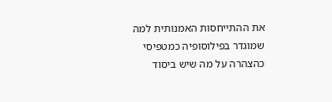את ההתייחסות האמנותית למה שמוגדר בפילוסופיה כמטפיסי כהצהרה על מה שיש ביסוד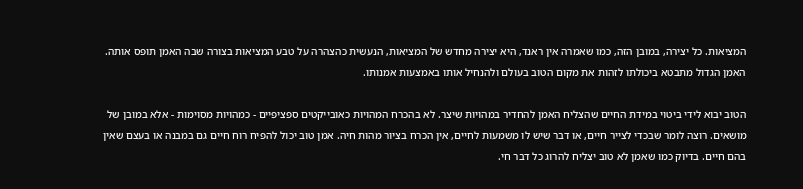המציאות. כל יצירה, במובן הזה, כמו שאמרה אין ראנד, היא יצירה מחדש של המציאות, הנעשית כהצהרה על טבע המציאות בצורה שבה האמן תופס אותה. האמן הגדול מתבטא ביכולתו לזהות את מקום הטוב בעולם ולהנחיל אותו באמצעות אמנותו.

הטוב יבוא לידי ביטוי במידת החיים שהצליח האמן להחדיר במהויות שיצר. לא בהכרח המהויות כאובייקטים ספציפיים - כמהויות מסוימות - אלא במובן של מושאים. רוצה לומר שבכדי לצייר חיים, או דבר שיש לו משמעות לחיים, אין הכרח בציור מהות חיה. אמן טוב יכול להפיח רוח חיים גם במבנה או בעצם שאין בהם חיים. בדיוק כמו שאמן לא טוב יצליח להרוג כל דבר חי.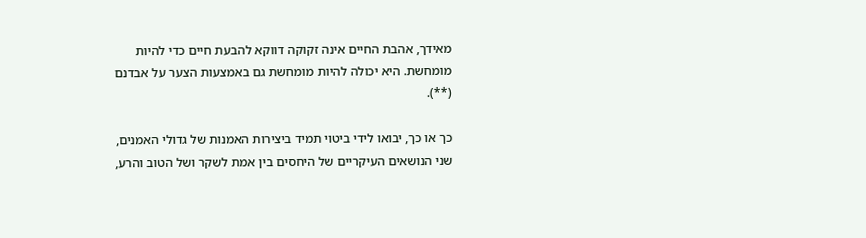מאידך, אהבת החיים אינה זקוקה דווקא להבעת חיים כדי להיות מומחשת. היא יכולה להיות מומחשת גם באמצעות הצער על אבדנם (**).

כך או כך, יבואו לידי ביטוי תמיד ביצירות האמנות של גדולי האמנים, שני הנושאים העיקריים של היחסים בין אמת לשקר ושל הטוב והרע,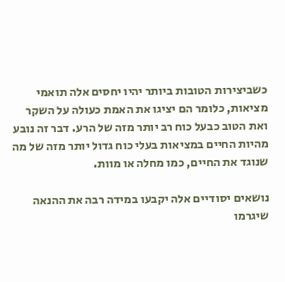כשביצירות הטובות ביותר יהיו יחסים אלה תואמי מציאות, כלומר הם יציגו את האמת כעולה על השקר ואת הטוב כבעל כוח רב יותר מזה של הרע. דבר זה נובע מהיות החיים במציאות בעלי כוח גדול יותר מזה של מה שנוגד את החיים, כמו מחלה או מוות.

נושאים יסודיים אלה יקבעו במידה רבה את ההנאה שיגרמו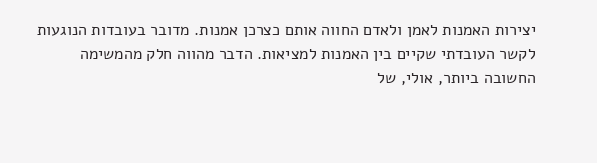יצירות האמנות לאמן ולאדם החווה אותם כצרכן אמנות. מדובר בעובדות הנוגעות לקשר העובדתי שקיים בין האמנות למציאות. הדבר מהווה חלק מהמשימה החשובה ביותר, אולי, של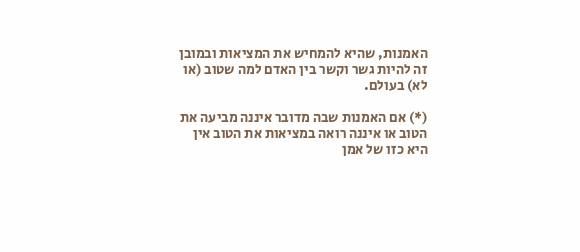האמנות, שהיא להמחיש את המציאות ובמובן זה להיות גשר וקשר בין האדם למה שטוב (או לא) בעולם.

(*) אם האמנות שבה מדובר איננה מביעה את הטוב או איננה רואה במציאות את הטוב אין היא כזו של אמן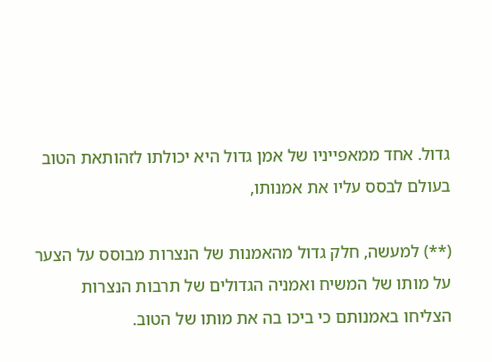גדול. אחד ממאפייניו של אמן גדול היא יכולתו לזהותאת הטוב בעולם לבסס עליו את אמנותו,

(**) למעשה, חלק גדול מהאמנות של הנצרות מבוסס על הצער על מותו של המשיח ואמניה הגדולים של תרבות הנצרות הצליחו באמנותם כי ביכו בה את מותו של הטוב.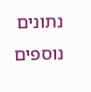נתונים נוספים